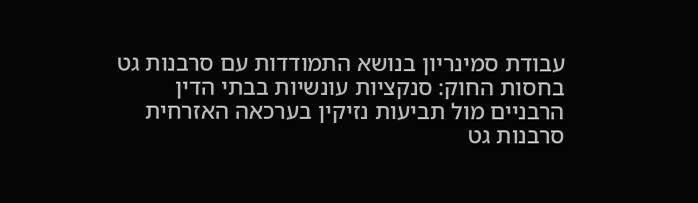עבודת סמינריון בנושא התמודדות עם סרבנות גט בחסות החוק: סנקציות עונשיות בבתי הדין הרבניים מול תביעות נזיקין בערכאה האזרחית
סרבנות גט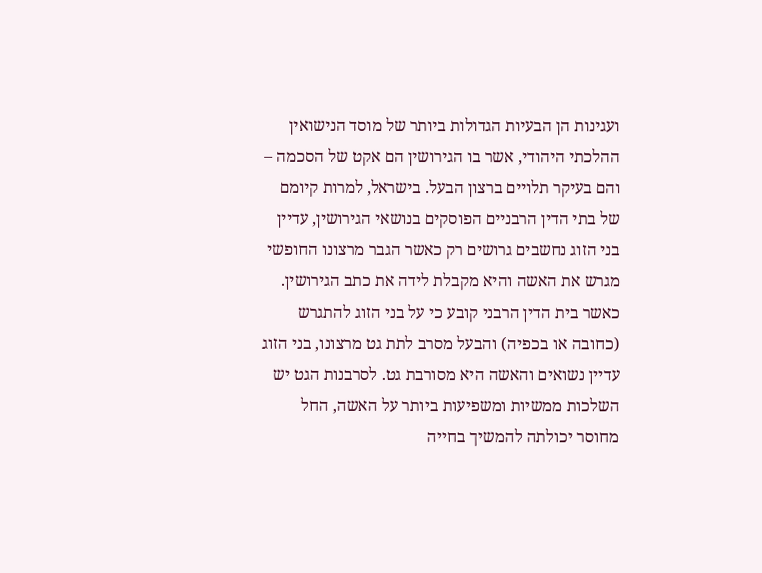ועגינות הן הבעיות הגדולות ביותר של מוסד הנישואין ההלכתי היהודי, אשר בו הגירושין הם אקט של הסכמה – והם בעיקר תלויים ברצון הבעל. בישראל, למרות קיומם של בתי הדין הרבניים הפוסקים בנושאי הגירושין, עדיין בני הזוג נחשבים גרושים רק כאשר הגבר מרצונו החופשי מגרש את האשה והיא מקבלת לידה את כתב הגירושין. כאשר בית הדין הרבני קובע כי על בני הזוג להתגרש (כחובה או בכפיה) והבעל מסרב לתת גט מרצונו, בני הזוג עדיין נשואים והאשה היא מסורבת גט. לסרבנות הגט יש השלכות ממשיות ומשפיעות ביותר על האשה, החל מחוסר יכולתה להמשיך בחייה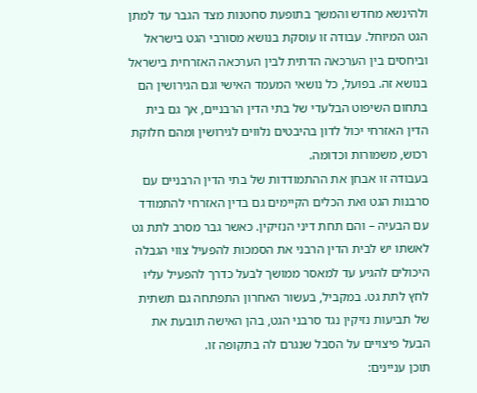ולהינשא מחדש והמשך בתופעת סחטנות מצד הגבר עד למתן הגט המיוחל. עבודה זו עוסקת בנושא מסורבי הגט בישראל וביחסים בין הערכאה הדתית לבין הערכאה האזרחית בישראל בנושא זה. בפועל, כל נושאי המעמד האישי וגם הגירושין הם בתחום השיפוט הבלעדי של בתי הדין הרבניים, אך גם בית הדין האזרחי יכול לדון בהיבטים נלווים לגירושין ומהם חלוקת רכוש, משמורות וכדומה.
בעבודה זו אבחן את ההתמודדות של בתי הדין הרבניים עם סרבנות הגט ואת הכלים הקיימים גם בדין האזרחי להתמודד עם הבעיה – והם תחת דיני הנזיקין. כאשר גבר מסרב לתת גט לאשתו יש לבית הדין הרבני את הסמכות להפעיל צווי הגבלה היכולים להגיע עד למאסר ממושך לבעל כדרך להפעיל עליו לחץ לתת גט. במקביל, בעשור האחרון התפתחה גם תשתית של תביעות נזיקין נגד סרבני הגט, בהן האישה תובעת את הבעל פיצויים על הסבל שנגרם לה בתקופה זו.
תוכן עניינים: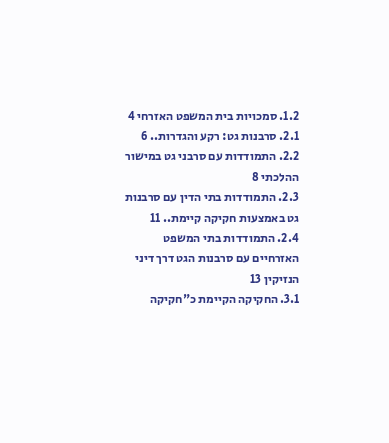1.2. סמכויות בית המשפט האזרחי 4
2.1. סרבנות גט: רקע והגדרות.. 6
2.2. התמודדות עם סרבני גט במישור ההלכתי 8
2.3. התמודדות בתי הדין עם סרבנות גט באמצעות חקיקה קיימת.. 11
2.4. התמודדות בתי המשפט האזרחיים עם סרבנות הגט דרך דיני הנזיקין 13
3.1. החקיקה הקיימת כ"חקיקה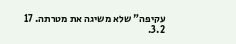עקיפה" שלא משיגה את מטרתה. 17
3.2.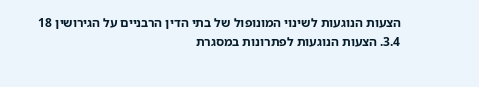הצעות הנוגעות לשינוי המונופול של בתי הדין הרבניים על הגירושין 18
3.4. הצעות הנוגעות לפתרונות במסגרת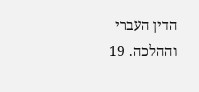הדין העברי וההלכה. 19